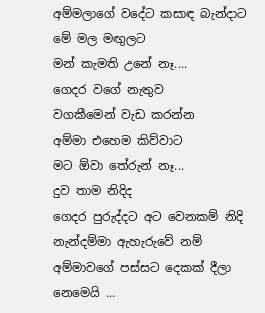අම්මලාගේ වදේට කසාඳ බැන්දාට
මේ මල මඟුලට
මන් කැමති උනේ නෑ....
ගෙදර වගේ නැතුව
වගකීමෙන් වැඩ කරන්න
අම්මා එහෙම කිව්වාට
මට ඕවා තේරුන් නෑ...
දුව තාම නිදිද
ගෙදර පුරුද්දට අට වෙනකම් නිදි
නැන්දම්මා ඇහැරුවේ නම්
අම්මාවගේ පස්සට දෙකක් දීලා නෙමෙයි ...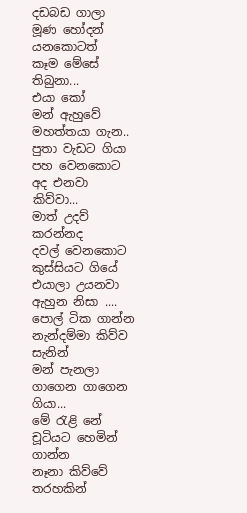දඩබඩ ගාලා
මූණ හෝදන් යනකොටත්
කෑම මේසේ තිබුනා...
එයා කෝ
මන් ඇහුවේ මහත්තයා ගැන..
පුතා වැඩට ගියා
පහ වෙනකොට අද එනවා කිව්වා...
මාත් උදව් කරන්නද
දවල් වෙනකොට කුස්සියට ගියේ
එයාලා උයනවා ඇහුන නිසා ....
පොල් ටික ගාන්න
නැන්දම්මා කිව්ව සැනින්
මන් පැනලා ගාගෙන ගාගෙන ගියා...
මේ රැළි නේ
චූටියට හෙමින් ගාන්න
නෑනා කිව්වේ තරහකින්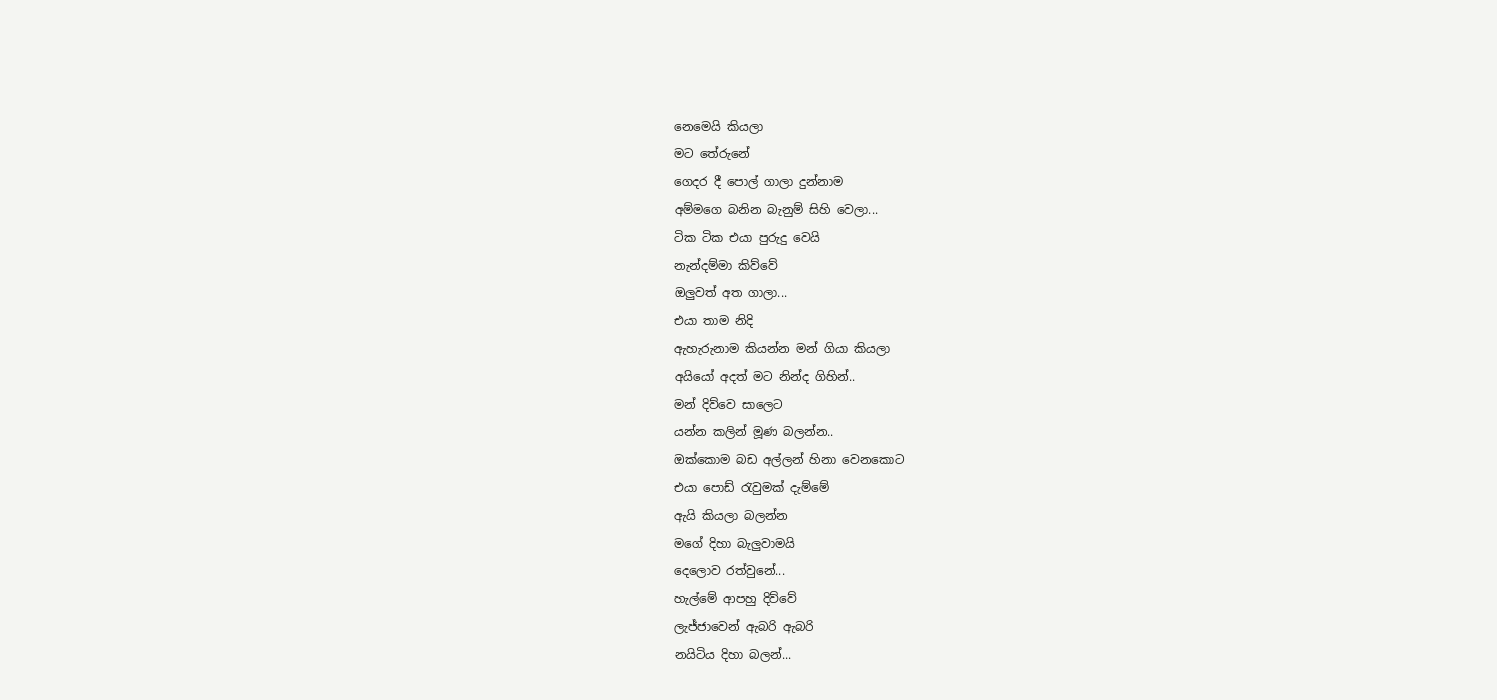නෙමෙයි කියලා
මට තේරුනේ
ගෙදර දී පොල් ගාලා දුන්නාම
අම්මගෙ බනින බැනුම් සිහි වෙලා...
ටික ටික එයා පුරුදු වෙයි
නැන්දම්මා කිව්වේ
ඔලුවත් අත ගාලා...
එයා තාම නිදි
ඇහැරුනාම කියන්න මන් ගියා කියලා
අයියෝ අදත් මට නින්ද ගිහින්..
මන් දිව්වෙ සාලෙට
යන්න කලින් මූණ බලන්න..
ඔක්කොම බඩ අල්ලන් හිනා වෙනකොට
එයා පොඩ් රැවුමක් දැම්මේ
ඇයි කියලා බලන්න
මගේ දිහා බැලුවාමයි
දෙලොව රත්වුනේ...
හැල්මේ ආපහු දිව්වේ
ලැජ්ජාවෙන් ඇබරි ඇබරි
නයිටිය දිහා බලන්...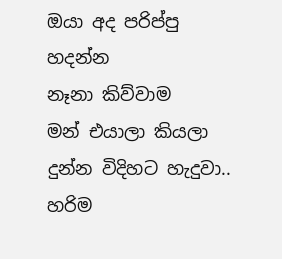ඔයා අද පරිප්පු හදන්න
නෑනා කිව්වාම
මන් එයාලා කියලා දුන්න විදිහට හැදුවා..
හරිම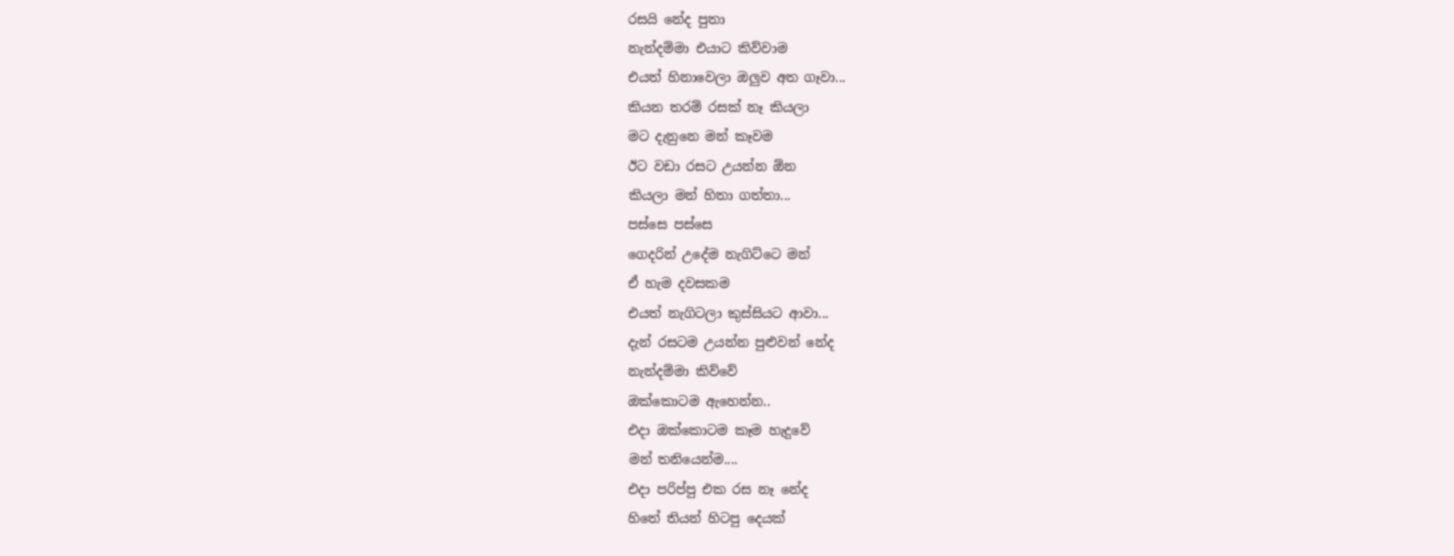රසයි නේද පුතා
නැන්දම්මා එයාට කිව්වාම
එයත් හිනාවෙලා ඔලුව අත ගෑවා...
කියන තරම් රසක් නෑ කියලා
මට දැනුනෙ මන් කෑවම
ඊට වඩා රසට උයන්න ඕන
කියලා මන් හිතා ගත්තා...
පස්සෙ පස්සෙ
ගෙදරින් උදේම නැගිට්ටෙ මන්
ඒ හැම දවසකම
එයත් නැගිටලා කුස්සියට ආවා...
දැන් රසටම උයන්න පුළුවන් නේද
නැන්දම්මා කිව්වේ
ඔක්කොටම ඇහෙන්න..
එදා ඔක්කොටම කෑම හැදුවේ
මන් තනියෙන්ම....
එදා පරිප්පු එක රස නෑ නේද
හිතේ තියන් හිටපු දෙයක්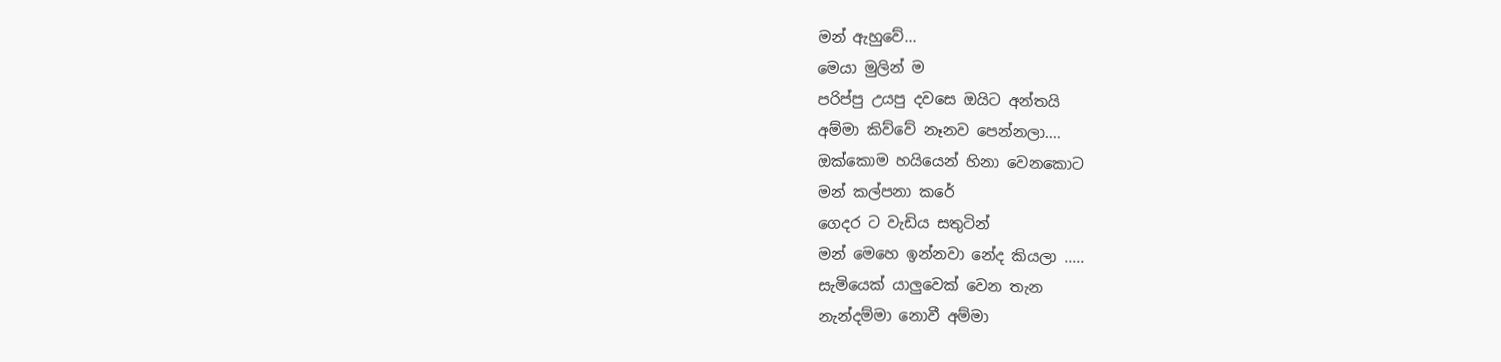මන් ඇහුවේ...
මෙයා මුලින් ම
පරිප්පු උයපු දවසෙ ඔයිට අන්තයි
අම්මා කිව්වේ නෑනව පෙන්නලා....
ඔක්කොම හයියෙන් හිනා වෙනකොට
මන් කල්පනා කරේ
ගෙදර ට වැඩිය සතුටින්
මන් මෙහෙ ඉන්නවා නේද කියලා .....
සැමියෙක් යාලුවෙක් වෙන තැන
නැන්දම්මා නොවී අම්මා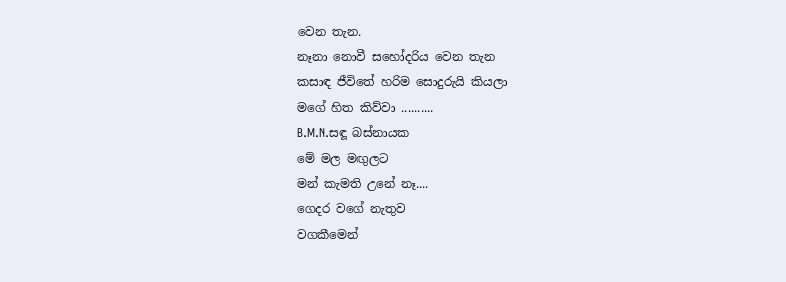වෙන තැන.
නෑනා නොවී සහෝදරිය වෙන තැන
කසාඳ ජීවිතේ හරිම සොදුරුයි කියලා
මගේ හිත කිව්වා ..........
B.M.N.සඳූ බස්නායක
මේ මල මඟුලට
මන් කැමති උනේ නෑ....
ගෙදර වගේ නැතුව
වගකීමෙන්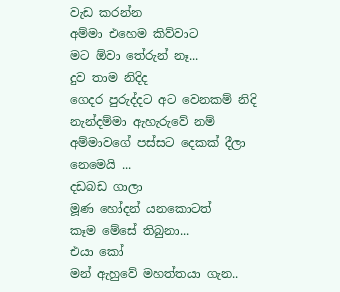වැඩ කරන්න
අම්මා එහෙම කිව්වාට
මට ඕවා තේරුන් නෑ...
දුව තාම නිදිද
ගෙදර පුරුද්දට අට වෙනකම් නිදි
නැන්දම්මා ඇහැරුවේ නම්
අම්මාවගේ පස්සට දෙකක් දීලා නෙමෙයි ...
දඩබඩ ගාලා
මූණ හෝදන් යනකොටත්
කෑම මේසේ තිබුනා...
එයා කෝ
මන් ඇහුවේ මහත්තයා ගැන..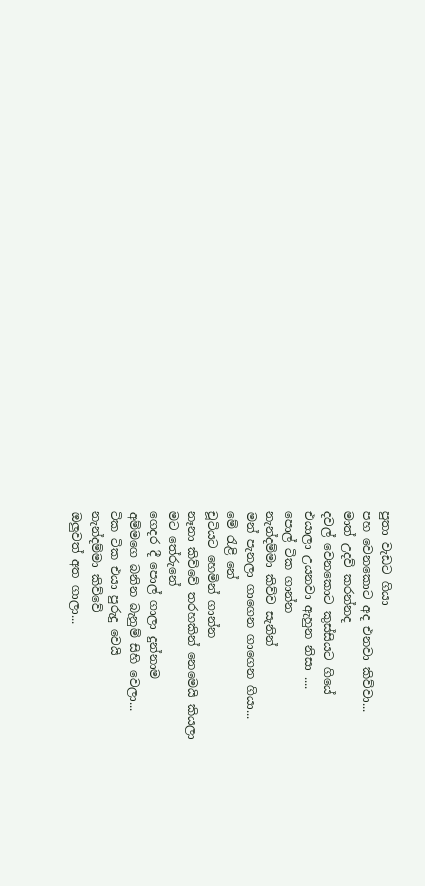පුතා වැඩට ගියා
පහ වෙනකොට අද එනවා කිව්වා...
මාත් උදව් කරන්නද
දවල් වෙනකොට කුස්සියට ගියේ
එයාලා උයනවා ඇහුන නිසා ....
පොල් ටික ගාන්න
නැන්දම්මා කිව්ව සැනින්
මන් පැනලා ගාගෙන ගාගෙන ගියා...
මේ රැළි නේ
චූටියට හෙමින් ගාන්න
නෑනා කිව්වේ තරහකින් නෙමෙයි කියලා
මට තේරුනේ
ගෙදර දී පොල් ගාලා දුන්නාම
අම්මගෙ බනින බැනුම් සිහි වෙලා...
ටික ටික එයා පුරුදු වෙයි
නැන්දම්මා කිව්වේ
ඔලුවත් අත ගාලා...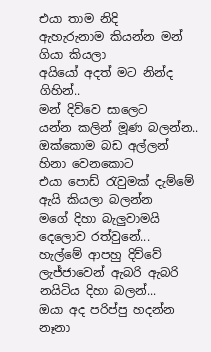එයා තාම නිදි
ඇහැරුනාම කියන්න මන් ගියා කියලා
අයියෝ අදත් මට නින්ද ගිහින්..
මන් දිව්වෙ සාලෙට
යන්න කලින් මූණ බලන්න..
ඔක්කොම බඩ අල්ලන් හිනා වෙනකොට
එයා පොඩ් රැවුමක් දැම්මේ
ඇයි කියලා බලන්න
මගේ දිහා බැලුවාමයි
දෙලොව රත්වුනේ...
හැල්මේ ආපහු දිව්වේ
ලැජ්ජාවෙන් ඇබරි ඇබරි
නයිටිය දිහා බලන්...
ඔයා අද පරිප්පු හදන්න
නෑනා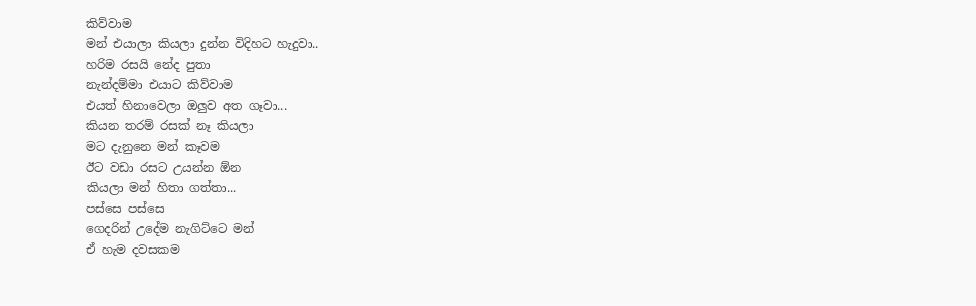කිව්වාම
මන් එයාලා කියලා දුන්න විදිහට හැදුවා..
හරිම රසයි නේද පුතා
නැන්දම්මා එයාට කිව්වාම
එයත් හිනාවෙලා ඔලුව අත ගෑවා...
කියන තරම් රසක් නෑ කියලා
මට දැනුනෙ මන් කෑවම
ඊට වඩා රසට උයන්න ඕන
කියලා මන් හිතා ගත්තා...
පස්සෙ පස්සෙ
ගෙදරින් උදේම නැගිට්ටෙ මන්
ඒ හැම දවසකම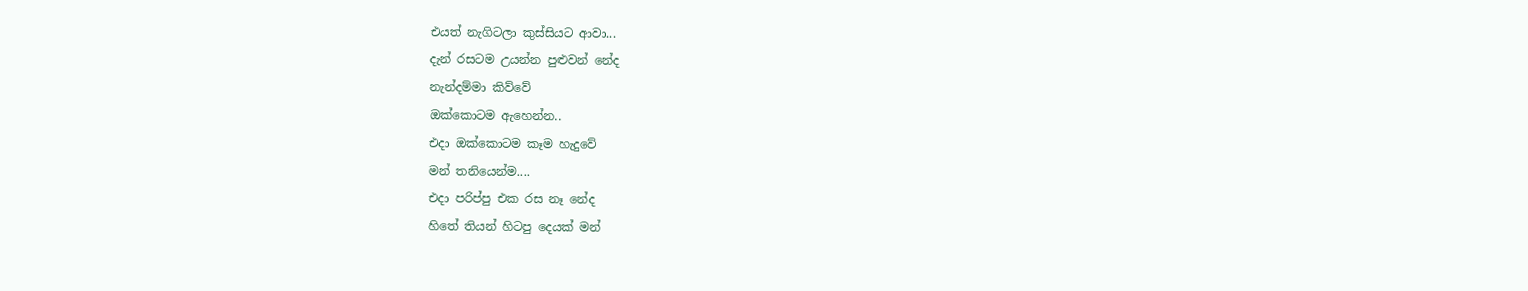එයත් නැගිටලා කුස්සියට ආවා...
දැන් රසටම උයන්න පුළුවන් නේද
නැන්දම්මා කිව්වේ
ඔක්කොටම ඇහෙන්න..
එදා ඔක්කොටම කෑම හැදුවේ
මන් තනියෙන්ම....
එදා පරිප්පු එක රස නෑ නේද
හිතේ තියන් හිටපු දෙයක් මන්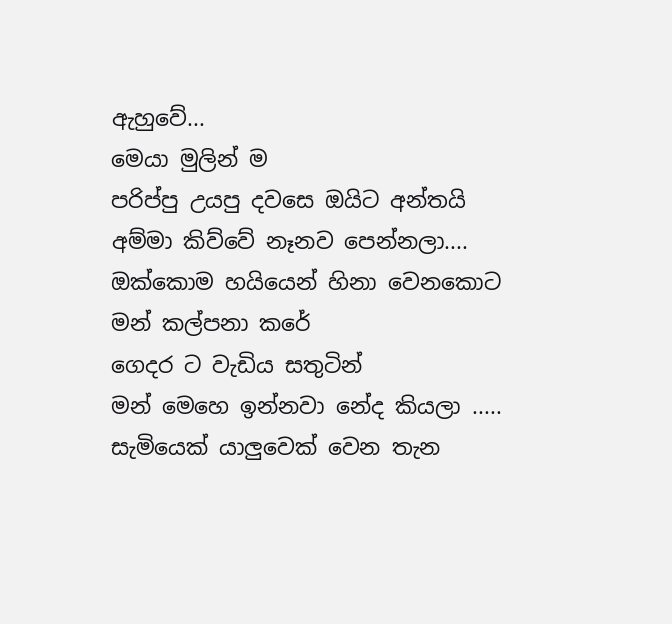ඇහුවේ...
මෙයා මුලින් ම
පරිප්පු උයපු දවසෙ ඔයිට අන්තයි
අම්මා කිව්වේ නෑනව පෙන්නලා....
ඔක්කොම හයියෙන් හිනා වෙනකොට
මන් කල්පනා කරේ
ගෙදර ට වැඩිය සතුටින්
මන් මෙහෙ ඉන්නවා නේද කියලා .....
සැමියෙක් යාලුවෙක් වෙන තැන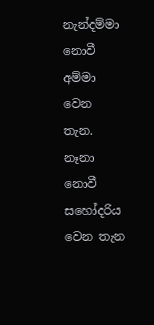නැන්දම්මා නොවී අම්මා වෙන තැන.
නෑනා නොවී සහෝදරිය වෙන තැන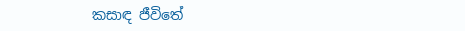කසාඳ ජීවිතේ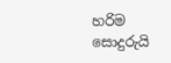හරිම සොදුරුයි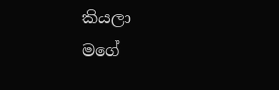කියලා
මගේ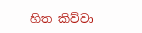හිත කිව්වා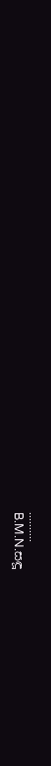..........
B.M.N.සඳූ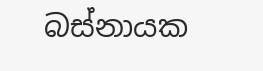බස්නායක